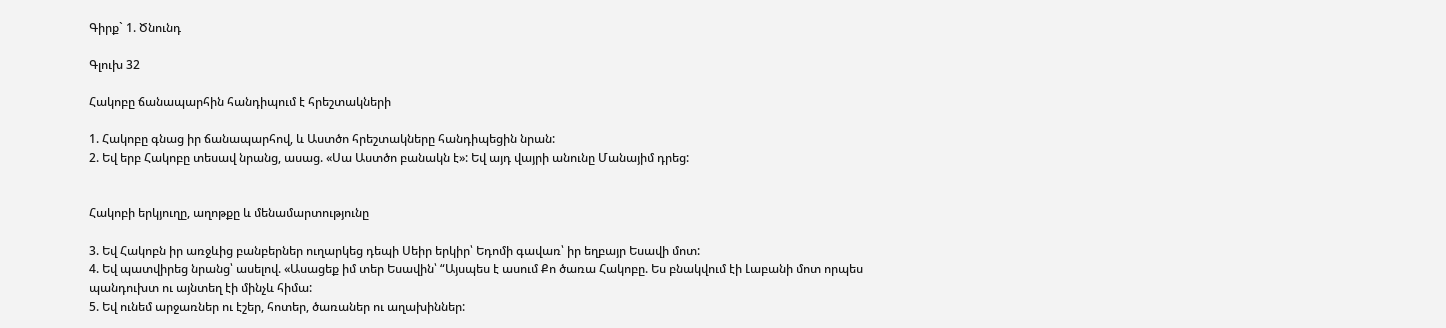Գիրք` 1. Ծնունդ

Գլուխ 32

Հակոբը ճանապարհին հանդիպում է հրեշտակների

1. Հակոբը գնաց իր ճանապարհով, և Աստծո հրեշտակները հանդիպեցին նրան:
2. Եվ երբ Հակոբը տեսավ նրանց, ասաց. «Սա Աստծո բանակն է»: Եվ այդ վայրի անունը Մանայիմ դրեց:


Հակոբի երկյուղը, աղոթքը և մենամարտությունը

3. Եվ Հակոբն իր առջևից բանբերներ ուղարկեց դեպի Սեիր երկիր՝ Եդոմի գավառ՝ իր եղբայր Եսավի մոտ:
4. Եվ պատվիրեց նրանց՝ ասելով. «Ասացեք իմ տեր Եսավին՝ “Այսպես է ասում Քո ծառա Հակոբը. Ես բնակվում էի Լաբանի մոտ որպես պանդուխտ ու այնտեղ էի մինչև հիմա:
5. Եվ ունեմ արջառներ ու էշեր, հոտեր, ծառաներ ու աղախիններ: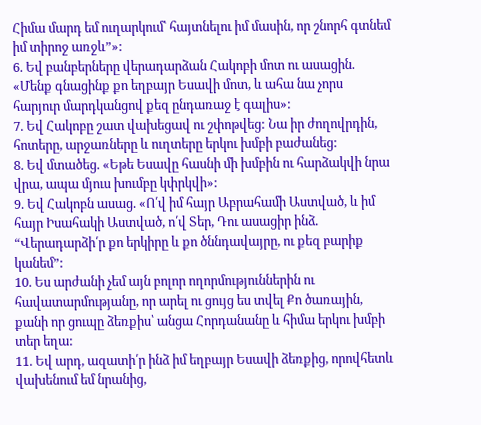Հիմա մարդ եմ ուղարկում՝ հայտնելու իմ մասին, որ շնորհ գտնեմ իմ տիրոջ առջև”»:
6. Եվ բանբերները վերադարձան Հակոբի մոտ ու ասացին. «Մենք գնացինք քո եղբայր Եսավի մոտ, և ահա նա չորս հարյուր մարդկանցով քեզ ընդառաջ է գալիս»:
7. Եվ Հակոբը շատ վախեցավ ու շփոթվեց: Նա իր ժողովրդին, հոտերը, արջառները և ուղտերը երկու խմբի բաժանեց:
8. Եվ մտածեց. «Եթե Եսավը հասնի մի խմբին ու հարձակվի նրա վրա, ապա մյուս խումբը կփրկվի»:
9. Եվ Հակոբն ասաց. «Ո՛վ իմ հայր Աբրահամի Աստված, և իմ հայր Իսահակի Աստված, ո՛վ Տեր, Դու ասացիր ինձ. “Վերադարձի՛ր քո երկիրը և քո ծննդավայրը, ու քեզ բարիք կանեմ”:
10. Ես արժանի չեմ այն բոլոր ողորմություններին ու հավատարմությանը, որ արել ու ցույց ես տվել Քո ծառային, քանի որ ցուպը ձեռքիս՝ անցա Հորդանանը և հիմա երկու խմբի տեր եղա:
11. Եվ արդ, ազատի՛ր ինձ իմ եղբայր Եսավի ձեռքից, որովհետև վախենում եմ նրանից,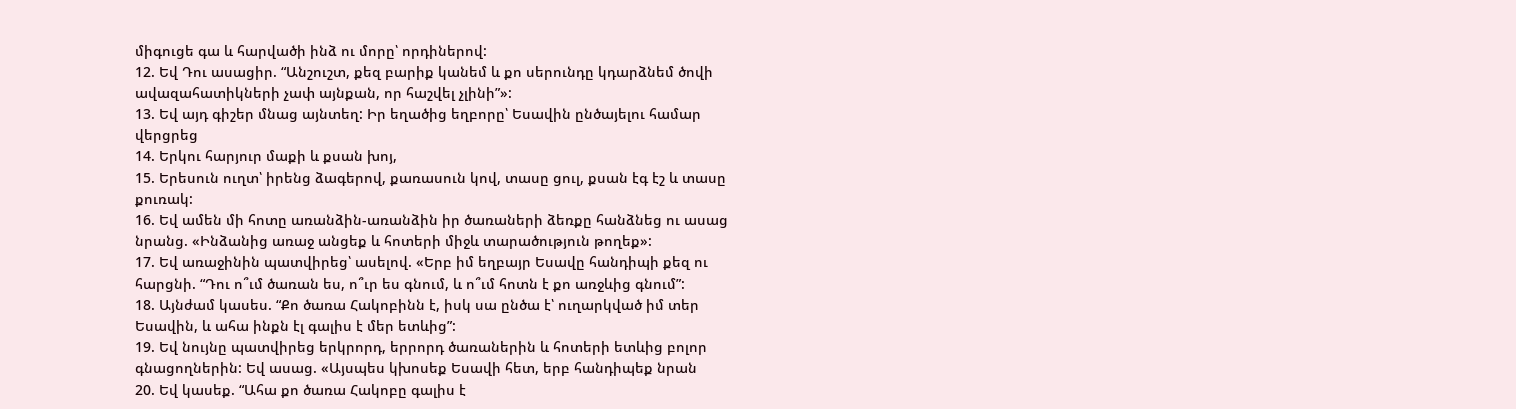միգուցե գա և հարվածի ինձ ու մորը՝ որդիներով:
12. Եվ Դու ասացիր. “Անշուշտ, քեզ բարիք կանեմ և քո սերունդը կդարձնեմ ծովի ավազահատիկների չափ այնքան, որ հաշվել չլինի”»:
13. Եվ այդ գիշեր մնաց այնտեղ: Իր եղածից եղբորը՝ Եսավին ընծայելու համար վերցրեց
14. Երկու հարյուր մաքի և քսան խոյ,
15. Երեսուն ուղտ՝ իրենց ձագերով, քառասուն կով, տասը ցուլ, քսան էգ էշ և տասը քուռակ:
16. Եվ ամեն մի հոտը առանձին-առանձին իր ծառաների ձեռքը հանձնեց ու ասաց նրանց. «Ինձանից առաջ անցեք և հոտերի միջև տարածություն թողեք»:
17. Եվ առաջինին պատվիրեց՝ ասելով. «Երբ իմ եղբայր Եսավը հանդիպի քեզ ու հարցնի. “Դու ո՞ւմ ծառան ես, ո՞ւր ես գնում, և ո՞ւմ հոտն է քո առջևից գնում”:
18. Այնժամ կասես. “Քո ծառա Հակոբինն է, իսկ սա ընծա է՝ ուղարկված իմ տեր Եսավին, և ահա ինքն էլ գալիս է մեր ետևից”:
19. Եվ նույնը պատվիրեց երկրորդ, երրորդ ծառաներին և հոտերի ետևից բոլոր գնացողներին: Եվ ասաց. «Այսպես կխոսեք Եսավի հետ, երբ հանդիպեք նրան
20. Եվ կասեք. “Ահա քո ծառա Հակոբը գալիս է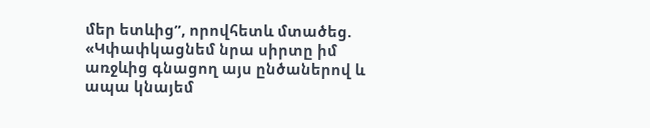մեր ետևից”, որովհետև մտածեց. «Կփափկացնեմ նրա սիրտը իմ առջևից գնացող այս ընծաներով և ապա կնայեմ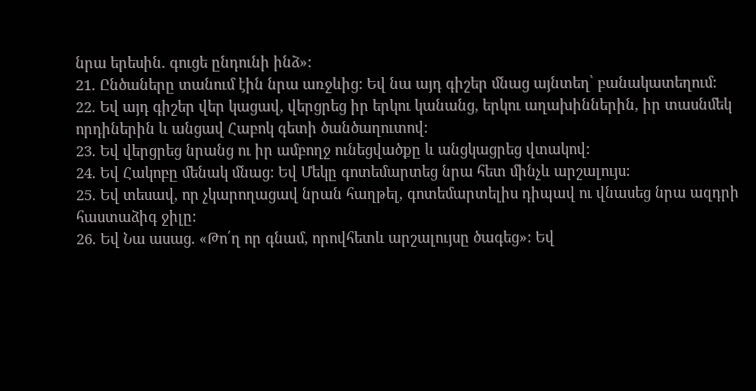նրա երեսին. գուցե ընդունի ինձ»:
21. Ընծաները տանում էին նրա առջևից: Եվ նա այդ գիշեր մնաց այնտեղ՝ բանակատեղում:
22. Եվ այդ գիշեր վեր կացավ, վերցրեց իր երկու կանանց, երկու աղախիններին, իր տասնմեկ որդիներին և անցավ Հաբոկ գետի ծանծաղուտով:
23. Եվ վերցրեց նրանց ու իր ամբողջ ունեցվածքը և անցկացրեց վտակով:
24. Եվ Հակոբը մենակ մնաց: Եվ Մեկը գոտեմարտեց նրա հետ մինչև արշալույս:
25. Եվ տեսավ, որ չկարողացավ նրան հաղթել, գոտեմարտելիս դիպավ ու վնասեց նրա ազդրի հաստաձիգ ջիլը:
26. Եվ Նա ասաց. «Թո՛ղ որ գնամ, որովհետև արշալույսը ծագեց»: Եվ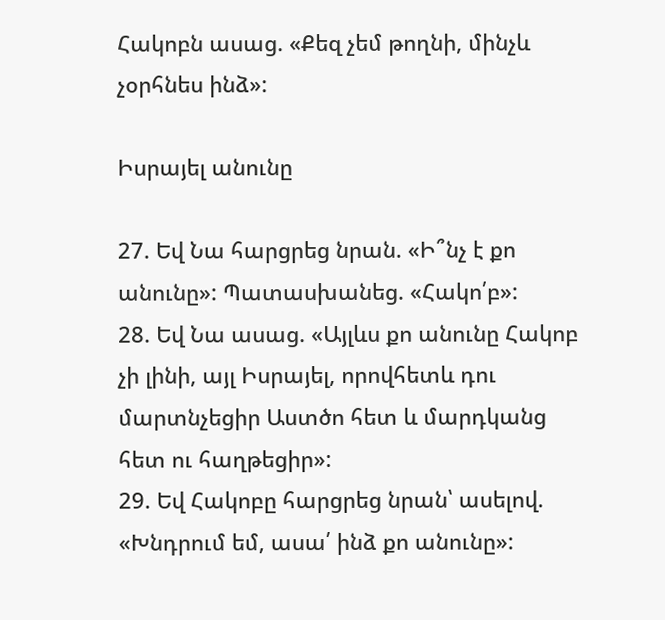Հակոբն ասաց. «Քեզ չեմ թողնի, մինչև չօրհնես ինձ»:

Իսրայել անունը

27. Եվ Նա հարցրեց նրան. «Ի՞նչ է քո անունը»: Պատասխանեց. «Հակո՛բ»:
28. Եվ Նա ասաց. «Այլևս քո անունը Հակոբ չի լինի, այլ Իսրայել, որովհետև դու մարտնչեցիր Աստծո հետ և մարդկանց հետ ու հաղթեցիր»:
29. Եվ Հակոբը հարցրեց նրան՝ ասելով. «Խնդրում եմ, ասա՛ ինձ քո անունը»: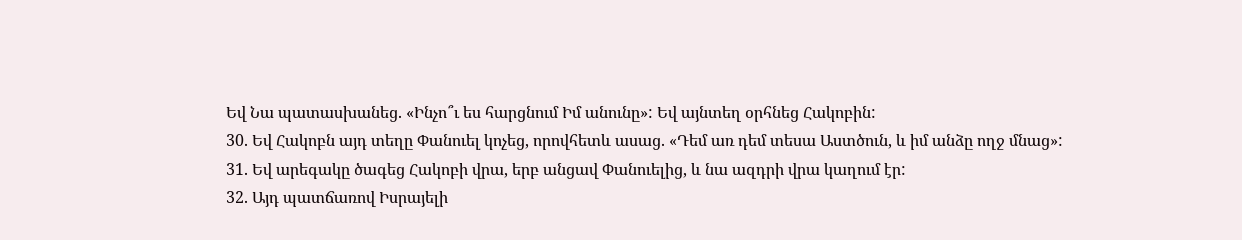Եվ Նա պատասխանեց. «Ինչո՞ւ ես հարցնում Իմ անունը»: Եվ այնտեղ օրհնեց Հակոբին:
30. Եվ Հակոբն այդ տեղը Փանուել կոչեց, որովհետև ասաց. «Դեմ առ դեմ տեսա Աստծուն, և իմ անձը ողջ մնաց»:
31. Եվ արեգակը ծագեց Հակոբի վրա, երբ անցավ Փանուելից, և նա ազդրի վրա կաղում էր:
32. Այդ պատճառով Իսրայելի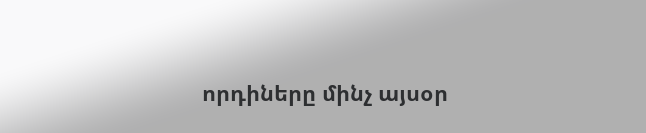որդիները մինչ այսօր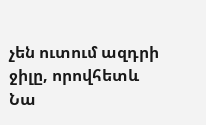չեն ուտում ազդրի ջիլը, որովհետև Նա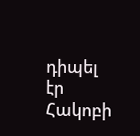դիպել էր Հակոբի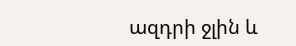ազդրի ջլին և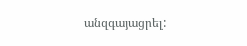անզգայացրել: